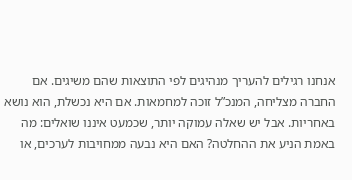אנחנו רגילים להעריך מנהיגים לפי התוצאות שהם משיגים. אם החברה מצליחה, המנכ”ל זוכה למחמאות. אם היא נכשלת, הוא נושא באחריות. אבל יש שאלה עמוקה יותר, שכמעט איננו שואלים: מה באמת הניע את ההחלטה? האם היא נבעה ממחויבות לערכים, או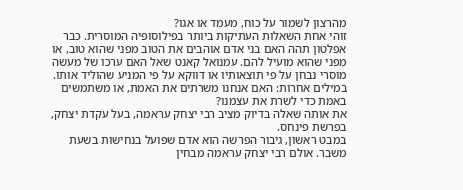מהרצון לשמור על כוח, מעמד או אגו?
זוהי אחת השאלות העתיקות ביותר בפילוסופיה המוסרית. כבר אפלטון תהה האם בני אדם אוהבים את הטוב מפני שהוא טוב, או מפני שהוא מועיל להם. עמנואל קאנט שאל האם ערכו של מעשה מוסרי נבחן על פי תוצאותיו או דווקא על פי המניע שהוליד אותו. במילים אחרות: האם אנחנו משרתים את האמת, או משתמשים באמת כדי לשרת את עצמנו?
את אותה שאלה בדיוק מציב רבי יצחק עראמה, בעל עקדת יצחק, בפרשת פינחס.
במבט ראשון, גיבור הפרשה הוא אדם שפועל בנחישות בשעת משבר. אולם רבי יצחק עראמה מבחין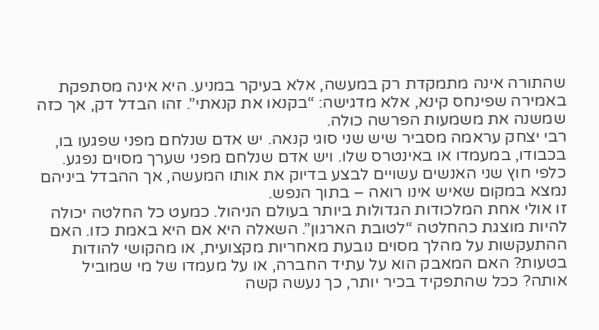שהתורה אינה מתמקדת רק במעשה, אלא בעיקר במניע. היא אינה מסתפקת באמירה שפינחס קינא, אלא מדגישה: “בקנאו את קנאתי”. זהו הבדל דק, אך כזה שמשנה את משמעות הפרשה כולה.
רבי יצחק עראמה מסביר שיש שני סוגי קנאה. יש אדם שנלחם מפני שפגעו בו, בכבודו, במעמדו או באינטרס שלו. ויש אדם שנלחם מפני שערך מסוים נפגע. כלפי חוץ שני האנשים עשויים לבצע בדיוק את אותו המעשה, אך ההבדל ביניהם נמצא במקום שאיש אינו רואה – בתוך הנפש.
זו אולי אחת המלכודות הגדולות ביותר בעולם הניהול. כמעט כל החלטה יכולה להיות מוצגת כהחלטה “לטובת הארגון”. השאלה היא אם היא באמת כזו. האם ההתעקשות על מהלך מסוים נובעת מאחריות מקצועית, או מהקושי להודות בטעות? האם המאבק הוא על עתיד החברה, או על מעמדו של מי שמוביל אותה? ככל שהתפקיד בכיר יותר, כך נעשה קשה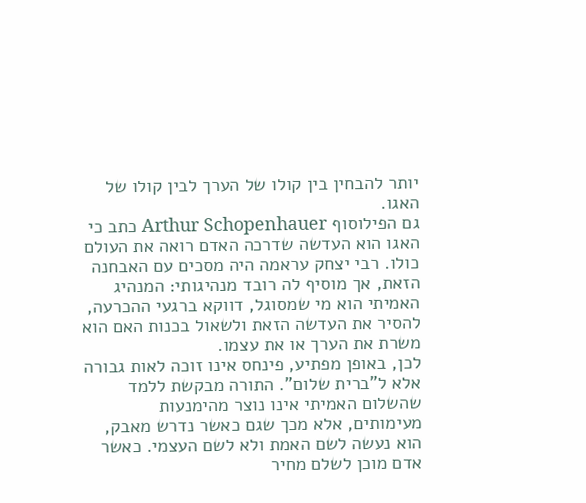יותר להבחין בין קולו של הערך לבין קולו של האגו.
גם הפילוסוף Arthur Schopenhauer כתב כי האגו הוא העדשה שדרכה האדם רואה את העולם כולו. רבי יצחק עראמה היה מסכים עם האבחנה הזאת, אך מוסיף לה רובד מנהיגותי: המנהיג האמיתי הוא מי שמסוגל, דווקא ברגעי ההכרעה, להסיר את העדשה הזאת ולשאול בכנות האם הוא משרת את הערך או את עצמו.
לכן, באופן מפתיע, פינחס אינו זוכה לאות גבורה אלא ל”ברית שלום”. התורה מבקשת ללמד שהשלום האמיתי אינו נוצר מהימנעות מעימותים, אלא מכך שגם כאשר נדרש מאבק, הוא נעשה לשם האמת ולא לשם העצמי. כאשר אדם מוכן לשלם מחיר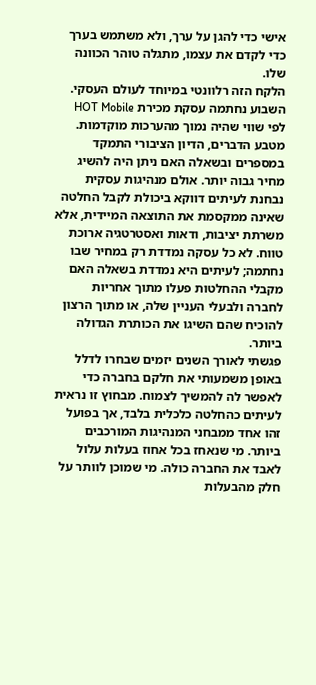אישי כדי להגן על ערך, ולא משתמש בערך כדי לקדם את עצמו, מתגלה טוהר הכוונה שלו.
הלקח הזה רלוונטי במיוחד לעולם העסקי. השבוע נחתמה עסקת מכירת HOT Mobile לפי שווי שהיה נמוך מהערכות מוקדמות. מטבע הדברים, הדיון הציבורי התמקד במספרים ובשאלה האם ניתן היה להשיג מחיר גבוה יותר. אולם מנהיגות עסקית נבחנת לעיתים דווקא ביכולת לקבל החלטה שאינה ממקסמת את התוצאה המיידית, אלא משרתת יציבות, ודאות ואסטרטגיה ארוכת טווח. לא כל עסקה נמדדת רק במחיר שבו נחתמה; לעיתים היא נמדדת בשאלה האם מקבלי ההחלטות פעלו מתוך אחריות לחברה ולבעלי העניין שלה, או מתוך הרצון להוכיח שהם השיגו את הכותרת הגדולה ביותר.
פגשתי לאורך השנים יזמים שבחרו לדלל באופן משמעותי את חלקם בחברה כדי לאפשר לה להמשיך לצמוח. מבחוץ זו נראית לעיתים כהחלטה כלכלית בלבד, אך בפועל זהו אחד ממבחני המנהיגות המורכבים ביותר. מי שנאחז בכל אחוז בעלות עלול לאבד את החברה כולה. מי שמוכן לוותר על חלק מהבעלות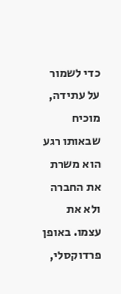כדי לשמור על עתידה, מוכיח שבאותו רגע הוא משרת את החברה ולא את עצמו. באופן פרדוקסלי,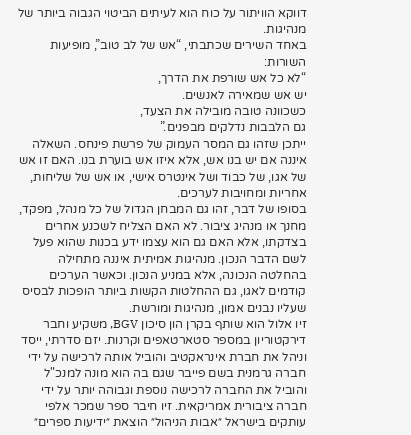דווקא הוויתור על כוח הוא לעיתים הביטוי הגבוה ביותר של מנהיגות.
באחד השירים שכתבתי, “אש של לב טוב”, מופיעות השורות:
“לא כל אש שורפת את הדרך,
יש אש שמאירה לאנשים.
כשכוונה טובה מובילה את הצעד,
גם הלבבות נדלקים מבפנים.”
ייתכן שזהו גם המסר העמוק של פרשת פינחס. השאלה איננה אם יש בנו אש, אלא איזו אש בוערת בנו. האם זו אש של אגו, של כבוד ושל אינטרס אישי, או אש של שליחות, אחריות ומחויבות לערכים.
בסופו של דבר, זהו גם המבחן הגדול של כל מנהל, מפקד, מחנך או מנהיג ציבור. לא האם הצליח לשכנע אחרים בצדקתו, אלא האם גם הוא עצמו ידע בכנות שהוא פעל לשם הדבר הנכון. מנהיגות אמיתית איננה מתחילה בהחלטה הנכונה, אלא במניע הנכון. וכאשר הערכים קודמים לאגו, גם ההחלטות הקשות ביותר הופכות לבסיס שעליו נבנים אמון, מנהיגות ומורשת.
זיו אלול הוא שותף בקרן הון סיכון BGV, משקיע וחבר דירקטוריון במספר סטארטאפים וקרנות. יזם סדרתי, ייסד וניהל את חברת אינראקטיב והוביל אותה לרכישה על ידי חברה גרמנית בשם פייבר שגם בה הוא מונה למנכ"ל והוביל את החברה לרכישה נוספת וגבוהה יותר על ידי חברה ציבורית אמריקאית. זיו חיבר ספר שמכר אלפי עותקים בישראל ״אבות הניהול״ הוצאת ״ידיעות ספרים״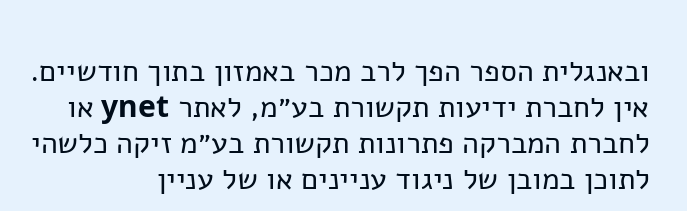ובאנגלית הספר הפך לרב מכר באמזון בתוך חודשיים.
אין לחברת ידיעות תקשורת בע״מ, לאתר ynet או לחברת המברקה פתרונות תקשורת בע״מ זיקה כלשהי לתוכן במובן של ניגוד עניינים או של עניין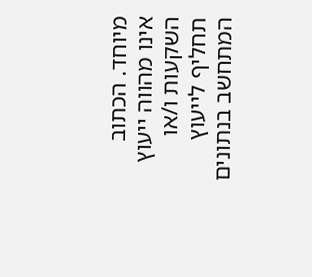מיוחד. הכתוב אינו מהווה ייעוץ השקעות ו/או תחליף לייעוץ המתחשב בנתונים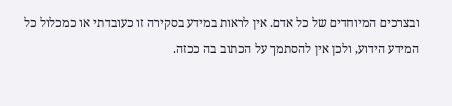ובצרכים המיוחדים של כל אדם. אין לראות במידע בסקירה זו כעובדתי או כמכלול כל המידע הידוע, ולכן אין להסתמך על הכתוב בה ככזה.